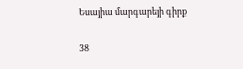Եսայիա մարգարեյի գիրք

38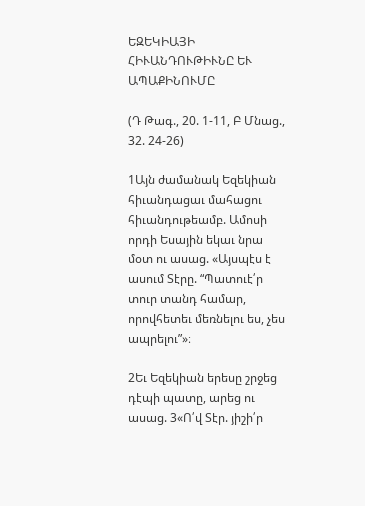ԵԶԵԿԻԱՅԻ ՀԻՒԱՆԴՈՒԹԻՒՆԸ ԵՒ ԱՊԱՔԻՆՈՒՄԸ

(Դ Թագ., 20. 1-11, Բ Մնաց., 32. 24-26)

1Այն ժամանակ Եզեկիան հիւանդացաւ մահացու հիւանդութեամբ. Ամոսի որդի Եսային եկաւ նրա մօտ ու ասաց. «Այսպէս է ասում Տէրը. “Պատուէ՛ր տուր տանդ համար, որովհետեւ մեռնելու ես, չես ապրելու”»։

2Եւ Եզեկիան երեսը շրջեց դէպի պատը, արեց ու ասաց. 3«Ո՛վ Տէր. յիշի՛ր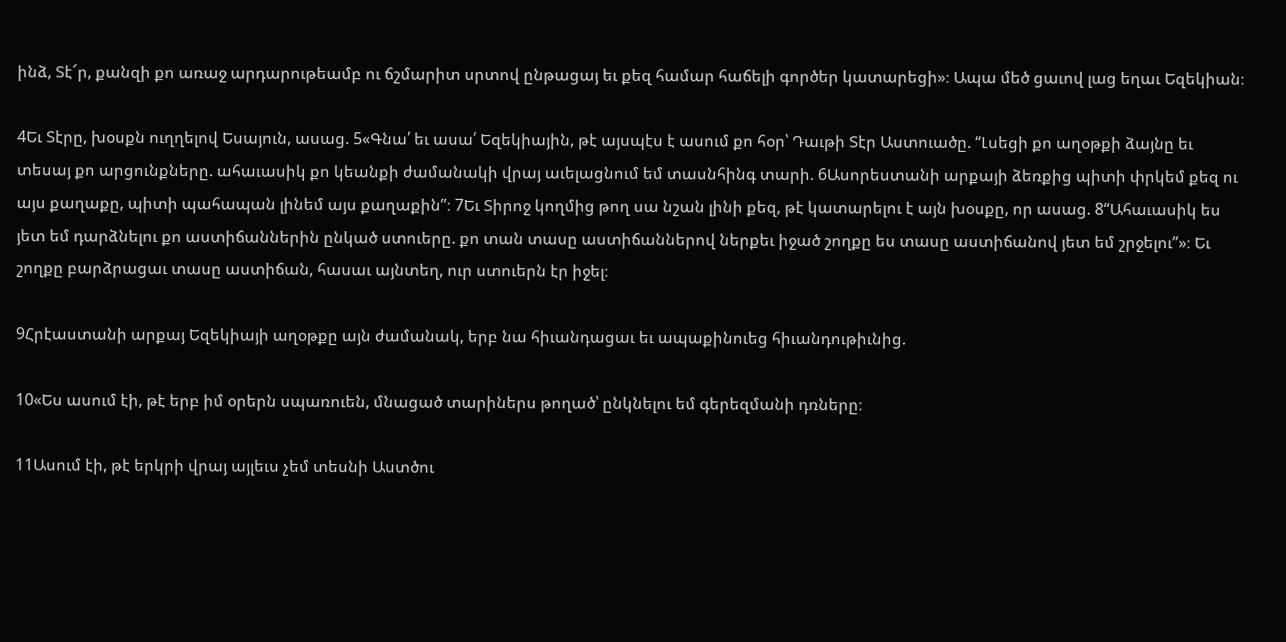ինձ, Տէ՜ր, քանզի քո առաջ արդարութեամբ ու ճշմարիտ սրտով ընթացայ եւ քեզ համար հաճելի գործեր կատարեցի»։ Ապա մեծ ցաւով լաց եղաւ Եզեկիան։

4Եւ Տէրը, խօսքն ուղղելով Եսայուն, ասաց. 5«Գնա՛ եւ ասա՛ Եզեկիային, թէ այսպէս է ասում քո հօր՝ Դաւթի Տէր Աստուածը. “Լսեցի քո աղօթքի ձայնը եւ տեսայ քո արցունքները. ահաւասիկ քո կեանքի ժամանակի վրայ աւելացնում եմ տասնհինգ տարի. 6Ասորեստանի արքայի ձեռքից պիտի փրկեմ քեզ ու այս քաղաքը, պիտի պահապան լինեմ այս քաղաքին”։ 7Եւ Տիրոջ կողմից թող սա նշան լինի քեզ, թէ կատարելու է այն խօսքը, որ ասաց. 8“Ահաւասիկ ես յետ եմ դարձնելու քո աստիճաններին ընկած ստուերը. քո տան տասը աստիճաններով ներքեւ իջած շողքը ես տասը աստիճանով յետ եմ շրջելու”»։ Եւ շողքը բարձրացաւ տասը աստիճան, հասաւ այնտեղ, ուր ստուերն էր իջել։

9Հրէաստանի արքայ Եզեկիայի աղօթքը այն ժամանակ, երբ նա հիւանդացաւ եւ ապաքինուեց հիւանդութիւնից.

10«Ես ասում էի, թէ երբ իմ օրերն սպառուեն, մնացած տարիներս թողած՝ ընկնելու եմ գերեզմանի դռները։

11Ասում էի, թէ երկրի վրայ այլեւս չեմ տեսնի Աստծու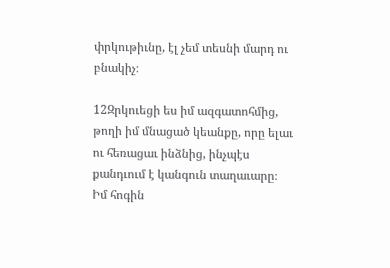փրկութիւնը, էլ չեմ տեսնի մարդ ու բնակիչ։

12Զրկուեցի ես իմ ազգատոհմից, թողի իմ մնացած կեանքը, որը ելաւ ու հեռացաւ ինձնից, ինչպէս քանդւում է կանգուն տաղաւարը։ Իմ հոգին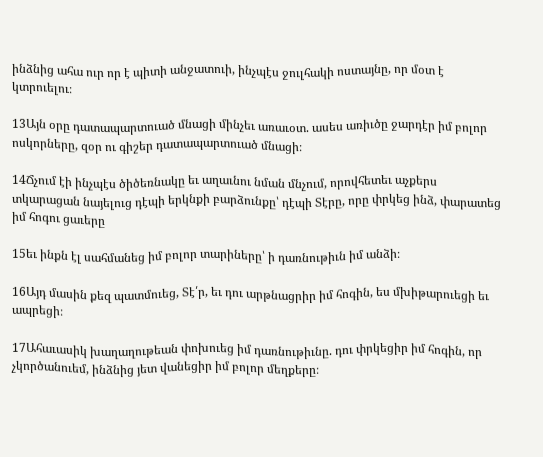ինձնից ահա ուր որ է պիտի անջատուի, ինչպէս ջուլհակի ոստայնը, որ մօտ է կտրուելու։

13Այն օրը դատապարտուած մնացի մինչեւ առաւօտ. ասես առիւծը ջարդէր իմ բոլոր ոսկորները, զօր ու գիշեր դատապարտուած մնացի։

14Ճչում էի ինչպէս ծիծեռնակը եւ աղաւնու նման մնչում, որովհետեւ աչքերս տկարացան նայելուց դէպի երկնքի բարձունքը՝ դէպի Տէրը, որը փրկեց ինձ, փարատեց իմ հոգու ցաւերը

15եւ ինքն էլ սահմանեց իմ բոլոր տարիները՝ ի դառնութիւն իմ անձի։

16Այդ մասին քեզ պատմուեց, Տէ՛ր, եւ դու արթնացրիր իմ հոգին, ես մխիթարուեցի եւ ապրեցի։

17Ահաւասիկ խաղաղութեան փոխուեց իմ դառնութիւնը. դու փրկեցիր իմ հոգին, որ չկործանուեմ, ինձնից յետ վանեցիր իմ բոլոր մեղքերը։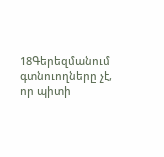18Գերեզմանում գտնուողները չէ, որ պիտի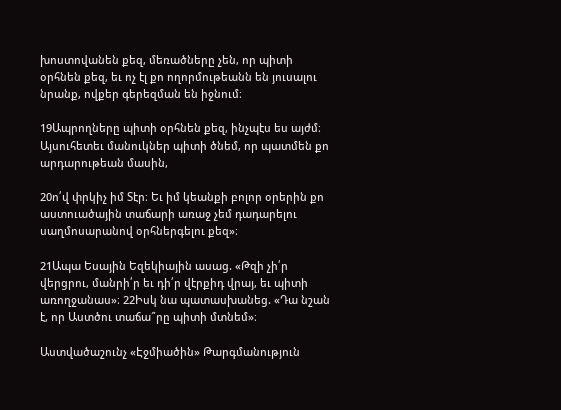խոստովանեն քեզ, մեռածները չեն, որ պիտի օրհնեն քեզ, եւ ոչ էլ քո ողորմութեանն են յուսալու նրանք, ովքեր գերեզման են իջնում։

19Ապրողները պիտի օրհնեն քեզ, ինչպէս ես այժմ։ Այսուհետեւ մանուկներ պիտի ծնեմ, որ պատմեն քո արդարութեան մասին,

20ո՛վ փրկիչ իմ Տէր։ Եւ իմ կեանքի բոլոր օրերին քո աստուածային տաճարի առաջ չեմ դադարելու սաղմոսարանով օրհներգելու քեզ»։

21Ապա Եսային Եզեկիային ասաց. «Թզի չի՛ր վերցրու, մանրի՛ր եւ դի՛ր վէրքիդ վրայ, եւ պիտի առողջանաս»։ 22Իսկ նա պատասխանեց. «Դա նշան է, որ Աստծու տաճա՞րը պիտի մտնեմ»։

Աստվածաշունչ «Էջմիածին» Թարգմանություն